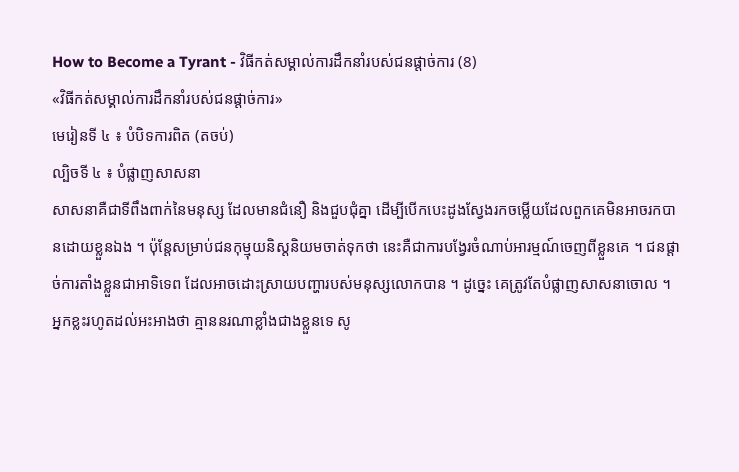How to Become a Tyrant - វិធីកត់សម្គាល់ការដឹកនាំរបស់ជនផ្តាច់ការ (8)
«វិធីកត់សម្គាល់ការដឹកនាំរបស់ជនផ្តាច់ការ»
មេរៀនទី ៤ ៖ បំបិទការពិត (តចប់)
ល្បិចទី ៤ ៖ បំផ្លាញសាសនា
សាសនាគឺជាទីពឹងពាក់នៃមនុស្ស ដែលមានជំនឿ និងជួបជុំគ្នា ដើម្បីបើកបេះដូងស្វែងរកចម្លើយដែលពួកគេមិនអាចរកបានដោយខ្លួនឯង ។ ប៉ុន្តែសម្រាប់ជនកុម្មុយនិស្តនិយមចាត់ទុកថា នេះគឺជាការបង្វែរចំណាប់អារម្មណ៍ចេញពីខ្លួនគេ ។ ជនផ្តាច់ការតាំងខ្លួនជាអាទិទេព ដែលអាចដោះស្រាយបញ្ហារបស់មនុស្សលោកបាន ។ ដូច្នេះ គេត្រូវតែបំផ្លាញសាសនាចោល ។ អ្នកខ្លះរហូតដល់អះអាងថា គ្មាននរណាខ្លាំងជាងខ្លួនទេ សូ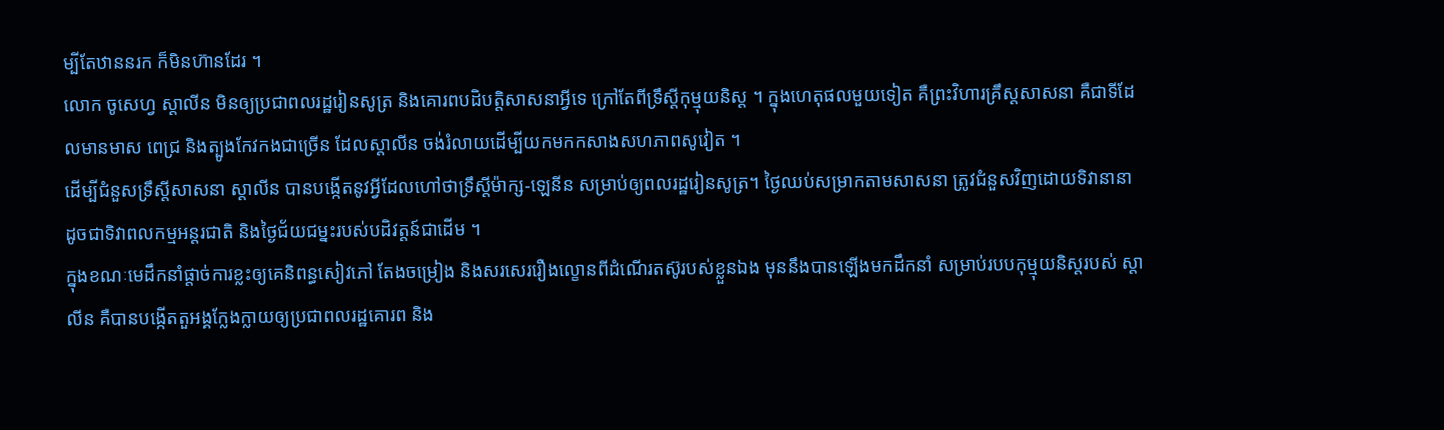ម្បីតែឋាននរក ក៏មិនហ៊ានដែរ ។
លោក ចូសេហ្វ ស្តាលីន មិនឲ្យប្រជាពលរដ្ឋរៀនសូត្រ និងគោរពបដិបត្តិសាសនាអ្វីទេ ក្រៅតែពីទ្រឹស្តីកុម្មុយនិស្ត ។ ក្នុងហេតុផលមួយទៀត គឺព្រះវិហារគ្រឹស្តសាសនា គឺជាទីដែលមានមាស ពេជ្រ និងត្បូងកែវកងជាច្រើន ដែលស្តាលីន ចង់រំលាយដើម្បីយកមកកសាងសហភាពសូវៀត ។
ដើម្បីជំនួសទ្រឹស្តីសាសនា ស្តាលីន បានបង្កើតនូវអ្វីដែលហៅថាទ្រឹស្តីម៉ាក្ស-ឡេនីន សម្រាប់ឲ្យពលរដ្ឋរៀនសូត្រ។ ថ្ងៃឈប់សម្រាកតាមសាសនា ត្រូវជំនួសវិញដោយទិវានានា ដូចជាទិវាពលកម្មអន្តរជាតិ និងថ្ងៃជ័យជម្នះរបស់បដិវត្តន៍ជាដើម ។
ក្នុងខណៈមេដឹកនាំផ្តាច់ការខ្លះឲ្យគេនិពន្ធសៀវភៅ តែងចម្រៀង និងសរសេររឿងល្ខោនពីដំណើរតស៊ូរបស់ខ្លួនឯង មុននឹងបានឡើងមកដឹកនាំ សម្រាប់របបកុម្មុយនិស្តរបស់ ស្តាលីន គឺបានបង្កើតតួអង្គក្លែងក្លាយឲ្យប្រជាពលរដ្ឋគោរព និង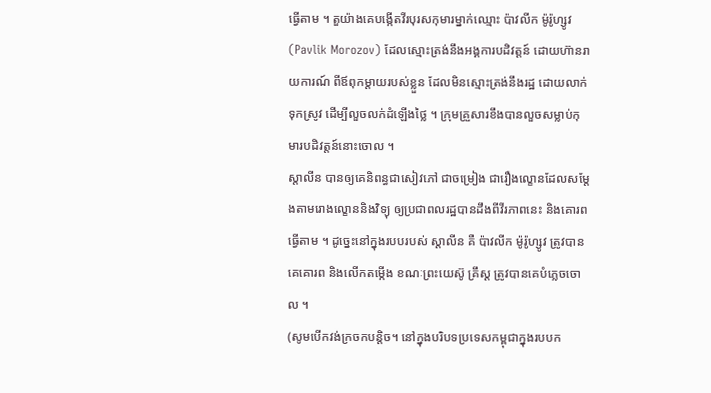ធ្វើតាម ។ តួយ៉ាងគេបង្កើតវីរបុរសកុមារម្នាក់ឈ្មោះ ប៉ាវលីក ម៉ូរ៉ូហ្សូវ (Pavlik Morozov) ដែលស្មោះត្រង់នឹងអង្គការបដិវត្តន៍ ដោយហ៊ានរាយការណ៍ ពីឪពុកម្តាយរបស់ខ្លួន ដែលមិនស្មោះត្រង់នឹងរដ្ឋ ដោយលាក់ទុកស្រូវ ដើម្បីលួចលក់ដំឡើងថ្លៃ ។ ក្រុមគ្រួសារខឹងបានលួចសម្លាប់កុមារបដិវត្តន៍នោះចោល ។
ស្តាលីន បានឲ្យគេនិពន្ធជាសៀវភៅ ជាចម្រៀង ជារឿងល្ខោនដែលសម្តែងតាមរោងល្ខោននិងវិទ្យុ ឲ្យប្រជាពលរដ្ឋបានដឹងពីវីរភាពនេះ និងគោរពធ្វើតាម ។ ដូច្នេះនៅក្នុងរបបរបស់ ស្តាលីន គឺ ប៉ាវលីក ម៉ូរ៉ូហ្សូវ ត្រូវបានគេគោរព និងលើកតម្កើង ខណៈព្រះយេស៊ូ គ្រឹស្ត ត្រូវបានគេបំភ្លេចចោល ។
(សូមបើកវង់ក្រចកបន្តិច។ នៅក្នុងបរិបទប្រទេសកម្ពុជាក្នុងរបបក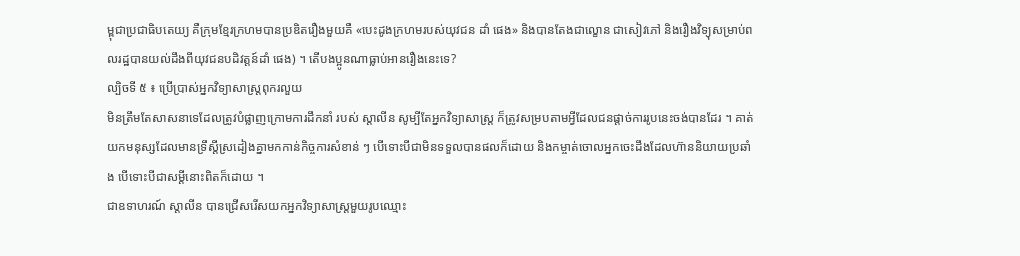ម្ពុជាប្រជាធិបតេយ្យ គឺក្រុមខ្មែរក្រហមបានប្រឌិតរឿងមួយគឺ «បេះដូងក្រហមរបស់យុវជន ដាំ ផេង» និងបានតែងជាល្ខោន ជាសៀវភៅ និងរឿងវិទ្យុសម្រាប់ពលរដ្ឋបានយល់ដឹងពីយុវជនបដិវត្តន៍ដាំ ផេង) ។ តើបងប្អូនណាធ្លាប់អានរឿងនេះទេ?
ល្បិចទី ៥ ៖ ប្រើប្រាស់អ្នកវិទ្យាសាស្ត្រពុករលួយ
មិនត្រឹមតែសាសនាទេដែលត្រូវបំផ្លាញក្រោមការដឹកនាំ របស់ ស្តាលីន សូម្បីតែអ្នកវិទ្យាសាស្ត្រ ក៏ត្រូវសម្របតាមអ្វីដែលជនផ្តាច់ការរូបនេះចង់បានដែរ ។ គាត់យកមនុស្សដែលមានទ្រឹស្តីស្រដៀងគ្នាមកកាន់កិច្ចការសំខាន់ ៗ បើទោះបីជាមិនទទួលបានផលក៏ដោយ និងកម្ចាត់ចោលអ្នកចេះដឹងដែលហ៊ាននិយាយប្រឆាំង បើទោះបីជាសម្តីនោះពិតក៏ដោយ ។
ជាឧទាហរណ៍ ស្តាលីន បានជ្រើសរើសយកអ្នកវិទ្យាសាស្ត្រមួយរូបឈ្មោះ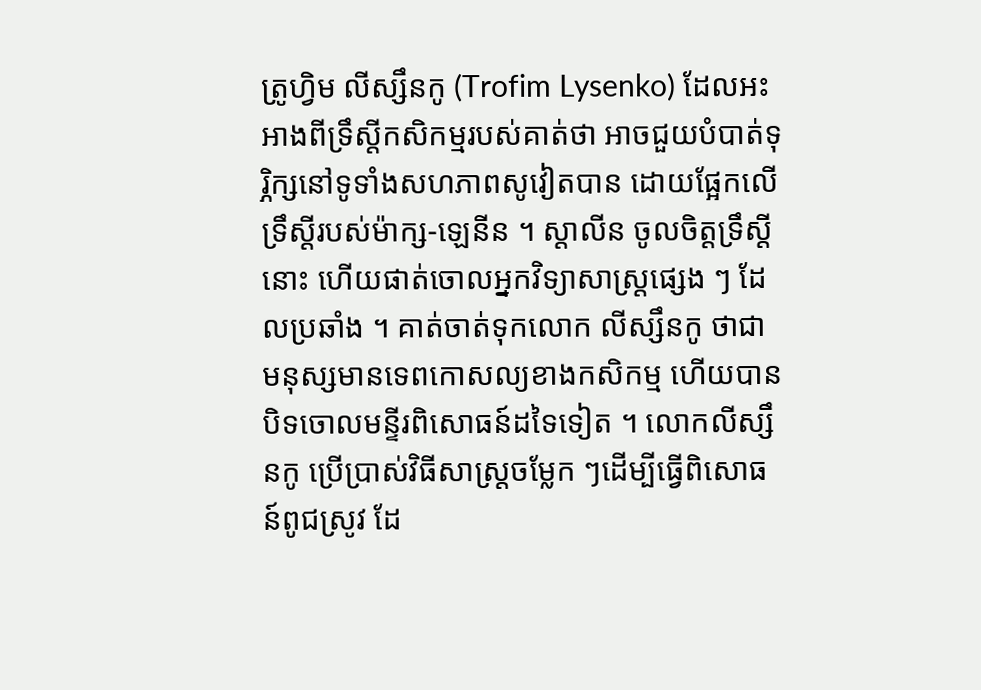ត្រូហ្វិម លីស្សឹនកូ (Trofim Lysenko) ដែលអះអាងពីទ្រឹស្តីកសិកម្មរបស់គាត់ថា អាចជួយបំបាត់ទុរ្ភិក្សនៅទូទាំងសហភាពសូវៀតបាន ដោយផ្អែកលើទ្រឹស្តីរបស់ម៉ាក្ស-ឡេនីន ។ ស្តាលីន ចូលចិត្តទ្រឹស្តីនោះ ហើយផាត់ចោលអ្នកវិទ្យាសាស្ត្រផ្សេង ៗ ដែលប្រឆាំង ។ គាត់ចាត់ទុកលោក លីស្សឹនកូ ថាជាមនុស្សមានទេពកោសល្យខាងកសិកម្ម ហើយបានបិទចោលមន្ទីរពិសោធន៍ដទៃទៀត ។ លោកលីស្សឹនកូ ប្រើប្រាស់វិធីសាស្ត្រចម្លែក ៗដើម្បីធ្វើពិសោធន៍ពូជស្រូវ ដែ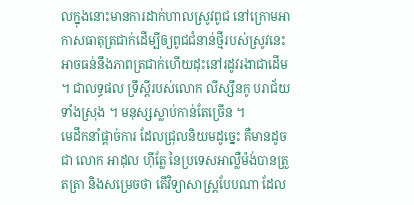លក្នុងនោះមានការដាក់ហាលស្រូវពូជ នៅក្រោមអាកាសធាតុត្រជាក់ដើម្បីឲ្យពូជជំនាន់ថ្មីរបស់ស្រូវនេះ អាចធន់នឹងភាពត្រជាក់ហើយដុះនៅរដូវរងាជាដើម ។ ជាលទ្ធផល ទ្រឹស្តីរបស់លោក លីស្សឹនកូ បរាជ័យទាំងស្រុង ។ មនុស្សស្លាប់កាន់តែច្រើន ។
មេដឹកនាំផ្តាច់ការ ដែលជ្រុលនិយមដូច្នេះ គឺមានដូចជា លោក អាដុល ហ៊ីត្លែ នៃប្រទេសអាល្លឺម៉ង់បានត្រួតត្រា និងសម្រេចថា តើវិទ្យាសាស្ត្របែបណា ដែល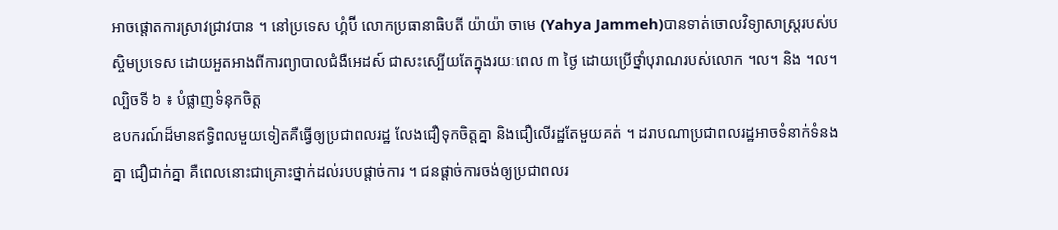អាចផ្តោតការស្រាវជ្រាវបាន ។ នៅប្រទេស ហ្គំប៊ី លោកប្រធានាធិបតី យ៉ាយ៉ា ចាមេ (Yahya Jammeh)បានទាត់ចោលវិទ្យាសាស្ត្ររបស់បស្ចិមប្រទេស ដោយអួតអាងពីការព្យាបាលជំងឺអេដស៍ ជាសះស្បើយតែក្នុងរយៈពេល ៣ ថ្ងៃ ដោយប្រើថ្នាំបុរាណរបស់លោក ។ល។ និង ។ល។
ល្បិចទី ៦ ៖ បំផ្លាញទំនុកចិត្ត
ឧបករណ៍ដ៏មានឥទ្ធិពលមួយទៀតគឺធ្វើឲ្យប្រជាពលរដ្ឋ លែងជឿទុកចិត្តគ្នា និងជឿលើរដ្ឋតែមួយគត់ ។ ដរាបណាប្រជាពលរដ្ឋអាចទំនាក់ទំនងគ្នា ជឿជាក់គ្នា គឺពេលនោះជាគ្រោះថ្នាក់ដល់របបផ្តាច់ការ ។ ជនផ្តាច់ការចង់ឲ្យប្រជាពលរ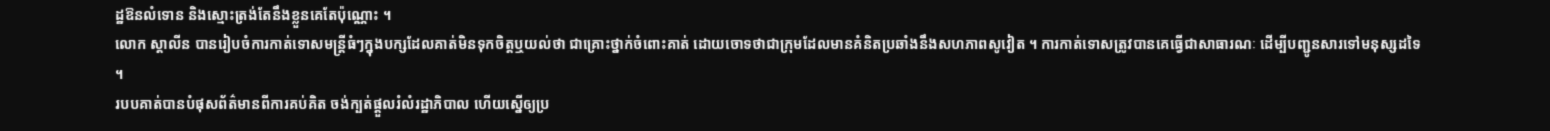ដ្ឋឱនលំទោន និងស្មោះត្រង់តែនឹងខ្លួនគេតែប៉ុណ្ណោះ ។
លោក ស្តាលីន បានរៀបចំការកាត់ទោសមន្ត្រីធំៗក្នុងបក្សដែលគាត់មិនទុកចិត្តឬយល់ថា ជាគ្រោះថ្នាក់ចំពោះគាត់ ដោយចោទថាជាក្រុមដែលមានគំនិតប្រឆាំងនឹងសហភាពសូវៀត ។ ការកាត់ទោសត្រូវបានគេធ្វើជាសាធារណៈ ដើម្បីបញ្ជូនសារទៅមនុស្សដទៃ ។
របបគាត់បានបំផុសព័ត៌មានពីការគប់គិត ចង់ក្បត់ផ្តួលរំលំរដ្ឋាភិបាល ហើយស្នើឲ្យប្រ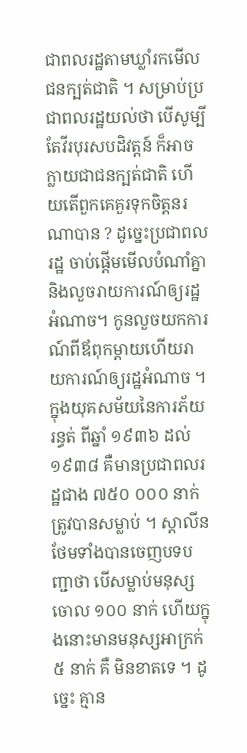ជាពលរដ្ឋតាមឃ្លាំរកមើលជនក្បត់ជាតិ ។ សម្រាប់ប្រជាពលរដ្ឋយល់ថា បើសូម្បីតែវីរបុរសបដិវត្តន៍ ក៏អាចក្លាយជាជនក្បត់ជាតិ ហើយតើពួកគេគួរទុកចិត្តនរណាបាន ? ដូច្នេះប្រជាពលរដ្ឋ ចាប់ផ្តើមមើលបំណាំគ្នានិងលួចរាយការណ៍ឲ្យរដ្ឋអំណាច។ កូនលួចយកការណ៍ពីឪពុកម្តាយហើយរាយការណ៍ឲ្យរដ្ឋអំណាច ។
ក្នុងយុគសម័យនៃការភ័យរន្ធត់ ពីឆ្នាំ ១៩៣៦ ដល់ ១៩៣៨ គឺមានប្រជាពលរដ្ឋជាង ៧៥០ ០០០ នាក់ត្រូវបានសម្លាប់ ។ ស្តាលីន ថែមទាំងបានចេញបទបញ្ជាថា បើសម្លាប់មនុស្សចោល ១០០ នាក់ ហើយក្នុងនោះមានមនុស្សអាក្រក់ ៥ នាក់ គឺ មិនខាតទេ ។ ដូច្នេះ គ្មាន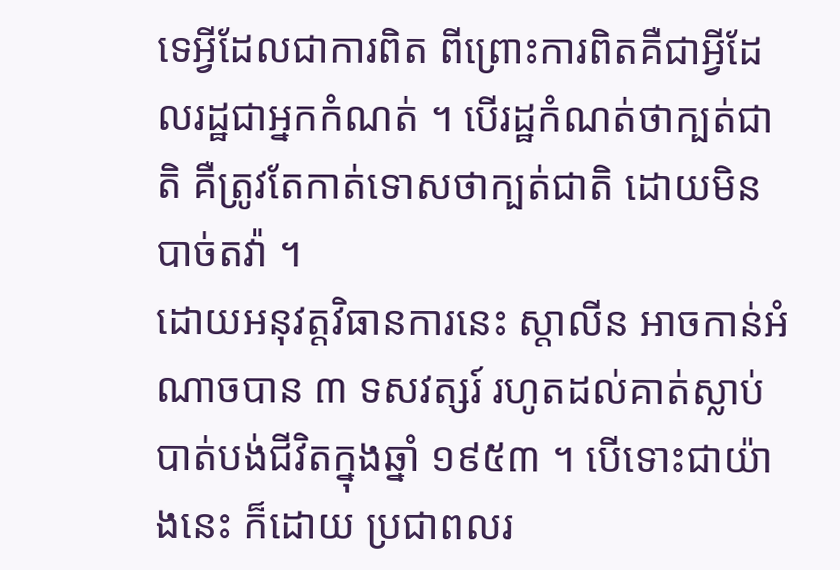ទេអ្វីដែលជាការពិត ពីព្រោះការពិតគឺជាអ្វីដែលរដ្ឋជាអ្នកកំណត់ ។ បើរដ្ឋកំណត់ថាក្បត់ជាតិ គឺត្រូវតែកាត់ទោសថាក្បត់ជាតិ ដោយមិនបាច់តវ៉ា ។
ដោយអនុវត្តវិធានការនេះ ស្តាលីន អាចកាន់អំណាចបាន ៣ ទសវត្សរ៍ រហូតដល់គាត់ស្លាប់ បាត់បង់ជីវិតក្នុងឆ្នាំ ១៩៥៣ ។ បើទោះជាយ៉ាងនេះ ក៏ដោយ ប្រជាពលរ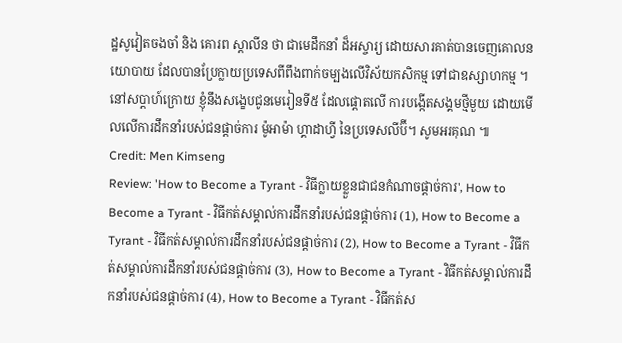ដ្ឋសូវៀតចងចាំ និង គោរព ស្តាលីន ថា ជាមេដឹកនាំ ដ៏អស្ចារ្យ ដោយសារគាត់បានចេញគោលនយោបាយ ដែលបានប្រែក្លាយប្រទេសពីពឹងពាក់ចម្បងលើវិស័យកសិកម្ម ទៅជាឧស្សាហកម្ម ។
នៅសប្តាហ៍ក្រោយ ខ្ញុំនឹងសង្ខេបជូនមេរៀនទី៥ ដែលផ្តោតលើ ការបង្កើតសង្គមថ្មីមួយ ដោយមើលលើការដឹកនាំរបស់ជនផ្តាច់ការ ម៉ូអាម៉ា ហ្គាដាហ្វី នៃប្រទេសលីប៊ី។ សូមអរគុណ ៕
Credit: Men Kimseng
Review: 'How to Become a Tyrant - វិធីក្លាយខ្លួនជាជនកំណាចផ្ដាច់ការ', How to Become a Tyrant - វិធីកត់សម្គាល់ការដឹកនាំរបស់ជនផ្តាច់ការ (1), How to Become a Tyrant - វិធីកត់សម្គាល់ការដឹកនាំរបស់ជនផ្តាច់ការ (2), How to Become a Tyrant - វិធីកត់សម្គាល់ការដឹកនាំរបស់ជនផ្តាច់ការ (3), How to Become a Tyrant - វិធីកត់សម្គាល់ការដឹកនាំរបស់ជនផ្តាច់ការ (4), How to Become a Tyrant - វិធីកត់ស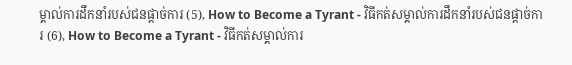ម្គាល់ការដឹកនាំរបស់ជនផ្តាច់ការ (5), How to Become a Tyrant - វិធីកត់សម្គាល់ការដឹកនាំរបស់ជនផ្តាច់ការ (6), How to Become a Tyrant - វិធីកត់សម្គាល់ការ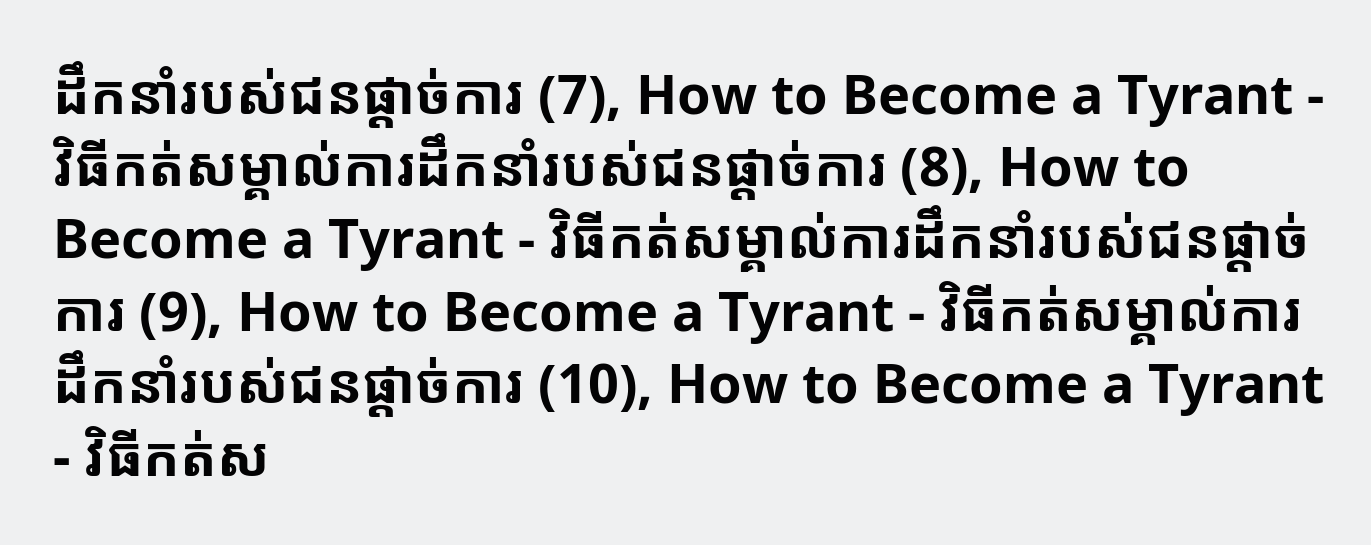ដឹកនាំរបស់ជនផ្តាច់ការ (7), How to Become a Tyrant - វិធីកត់សម្គាល់ការដឹកនាំរបស់ជនផ្តាច់ការ (8), How to Become a Tyrant - វិធីកត់សម្គាល់ការដឹកនាំរបស់ជនផ្តាច់ការ (9), How to Become a Tyrant - វិធីកត់សម្គាល់ការដឹកនាំរបស់ជនផ្តាច់ការ (10), How to Become a Tyrant - វិធីកត់ស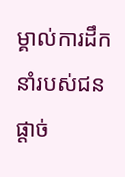ម្គាល់ការដឹកនាំរបស់ជនផ្តាច់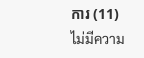ការ (11)
ไม่มีความ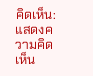คิดเห็น:
แสดงความคิดเห็น